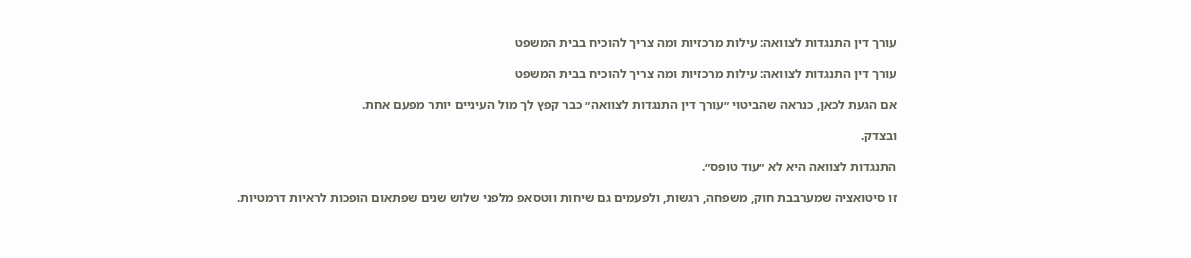עורך דין התנגדות לצוואה: עילות מרכזיות ומה צריך להוכיח בבית המשפט

עורך דין התנגדות לצוואה: עילות מרכזיות ומה צריך להוכיח בבית המשפט

אם הגעת לכאן, כנראה שהביטוי ״עורך דין התנגדות לצוואה״ כבר קפץ לך מול העיניים יותר מפעם אחת.

ובצדק.

התנגדות לצוואה היא לא ״עוד טופס״.

זו סיטואציה שמערבבת חוק, משפחה, רגשות, ולפעמים גם שיחות ווטסאפ מלפני שלוש שנים שפתאום הופכות לראיות דרמטיות.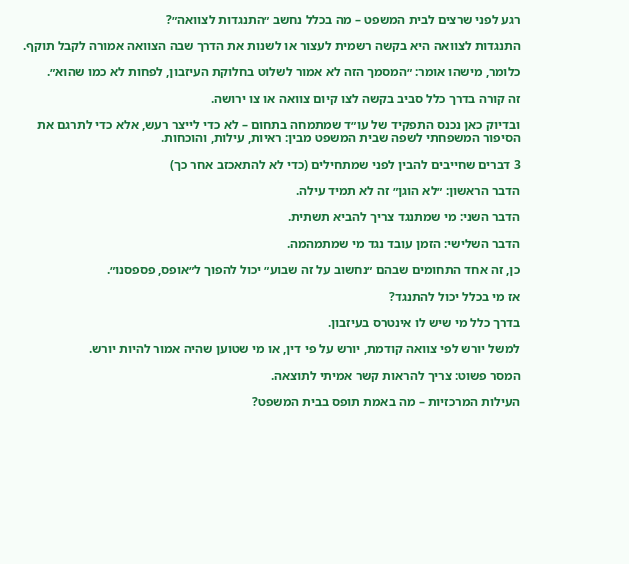רגע לפני שרצים לבית המשפט – מה בכלל נחשב ״התנגדות לצוואה״?

התנגדות לצוואה היא בקשה רשמית לעצור או לשנות את הדרך שבה הצוואה אמורה לקבל תוקף.

כלומר, מישהו אומר: ״המסמך הזה לא אמור לשלוט בחלוקת העיזבון, לפחות לא כמו שהוא״.

זה קורה בדרך כלל סביב בקשה לצו קיום צוואה או צו ירושה.

ובדיוק כאן נכנס התפקיד של עו״ד שמתמחה בתחום – לא כדי לייצר רעש, אלא כדי לתרגם את הסיפור המשפחתי לשפה שבית המשפט מבין: ראיות, עילות, והוכחות.

3 דברים שחייבים להבין לפני שמתחילים (כדי לא להתאכזב אחר כך)

הדבר הראשון: ״לא הוגן״ זה לא תמיד עילה.

הדבר השני: מי שמתנגד צריך להביא תשתית.

הדבר השלישי: הזמן עובד נגד מי שמתמהמה.

כן, זה אחד התחומים שבהם ״נחשוב על זה שבוע״ יכול להפוך ל״אופס, פספסנו״.

אז מי בכלל יכול להתנגד?

בדרך כלל מי שיש לו אינטרס בעיזבון.

למשל יורש לפי צוואה קודמת, יורש על פי דין, או מי שטוען שהיה אמור להיות יורש.

המסר פשוט: צריך להראות קשר אמיתי לתוצאה.

העילות המרכזיות – מה באמת תופס בבית המשפט?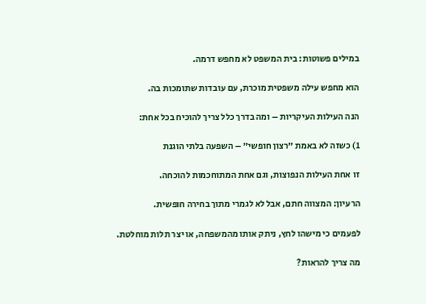במילים פשוטות: בית המשפט לא מחפש דרמה.

הוא מחפש עילה משפטית מוכרת, עם עובדות שתומכות בה.

הנה העילות העיקריות – ומה בדרך כלל צריך להוכיח בכל אחת:

1) כשזה לא באמת ״רצון חופשי״ – השפעה בלתי הוגנת

זו אחת העילות הנפוצות, וגם אחת המתוחכמות להוכחה.

הרעיון: המצווה חתם, אבל לא לגמרי מתוך בחירה חופשית.

לפעמים כי מישהו לחץ, ניתק אותו מהמשפחה, או יצר תלות מוחלטת.

מה צריך להראות?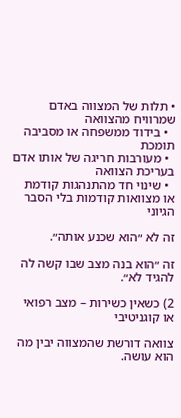• תלות של המצווה באדם שמרוויח מהצוואה
  • בידוד ממשפחה או מסביבה תומכת
  • מעורבות חריגה של אותו אדם בעריכת הצוואה
  • שינוי חד מהתנהגות קודמת או מצוואות קודמות בלי הסבר הגיוני

זה לא ״הוא שכנע אותה״.

זה ״הוא בנה מצב שבו קשה לה להגיד לא״.

2) כשאין כשירות – מצב רפואי או קוגניטיבי

צוואה דורשת שהמצווה יבין מה הוא עושה.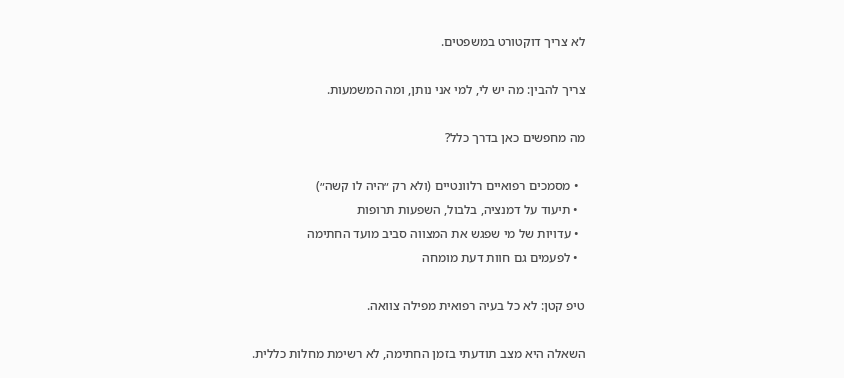לא צריך דוקטורט במשפטים.

צריך להבין: מה יש לי, למי אני נותן, ומה המשמעות.

מה מחפשים כאן בדרך כלל?

  • מסמכים רפואיים רלוונטיים (ולא רק ״היה לו קשה״)
  • תיעוד על דמנציה, בלבול, השפעות תרופות
  • עדויות של מי שפגש את המצווה סביב מועד החתימה
  • לפעמים גם חוות דעת מומחה

טיפ קטן: לא כל בעיה רפואית מפילה צוואה.

השאלה היא מצב תודעתי בזמן החתימה, לא רשימת מחלות כללית.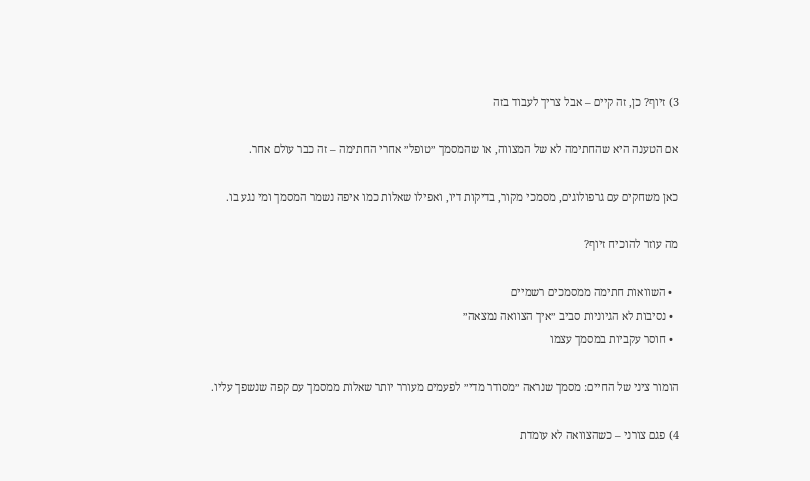3) זיוף? כן, זה קיים – אבל צריך לעבוד בזה

אם הטענה היא שהחתימה לא של המצווה, או שהמסמך ״טופל״ אחרי החתימה – זה כבר עולם אחר.

כאן משחקים עם גרפולוגים, מסמכי מקור, בדיקות דיו, ואפילו שאלות כמו איפה נשמר המסמך ומי נגע בו.

מה עוזר להוכיח זיוף?

  • השוואות חתימה ממסמכים רשמיים
  • נסיבות לא הגיוניות סביב ״איך הצוואה נמצאה״
  • חוסר עקביות במסמך עצמו

הומור ציני של החיים: מסמך שנראה ״מסודר מדי״ לפעמים מעורר יותר שאלות ממסמך עם קפה שנשפך עליו.

4) פגם צורני – כשהצוואה לא עומדת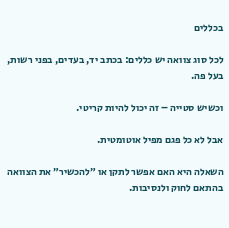בכללים

לכל סוג צוואה יש כללים: בכתב יד, בעדים, בפני רשות, בעל פה.

וכשיש סטייה – זה יכול להיות קריטי.

אבל לא כל פגם מפיל אוטומטית.

השאלה היא האם אפשר לתקן או ״להכשיר״ את הצוואה בהתאם לחוק ולנסיבות.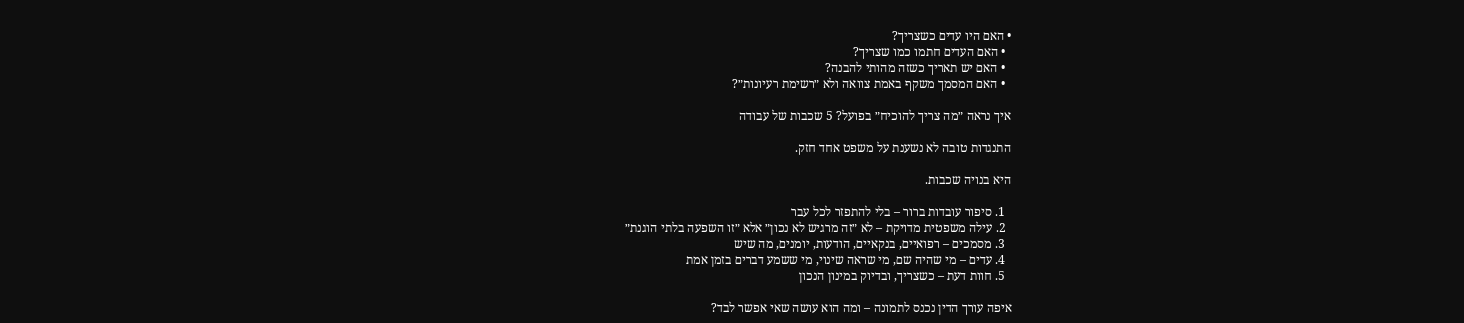• האם היו עדים כשצריך?
  • האם העדים חתמו כמו שצריך?
  • האם יש תאריך כשזה מהותי להבנה?
  • האם המסמך משקף באמת צוואה ולא ״רשימת רעיונות״?

איך נראה ״מה צריך להוכיח״ בפועל? 5 שכבות של עבודה

התנגדות טובה לא נשענת על משפט אחד חזק.

היא בנויה שכבות.

  1. סיפור עובדות ברור – בלי להתפזר לכל עבר
  2. עילה משפטית מדויקת – לא ״זה מרגיש לא נכון״ אלא ״זו השפעה בלתי הוגנת״
  3. מסמכים – רפואיים, בנקאיים, הודעות, יומנים, מה שיש
  4. עדים – מי שהיה שם, מי שראה שינוי, מי ששמע דברים בזמן אמת
  5. חוות דעת – כשצריך, ובדיוק במינון הנכון

איפה עורך הדין נכנס לתמונה – ומה הוא עושה שאי אפשר לבד?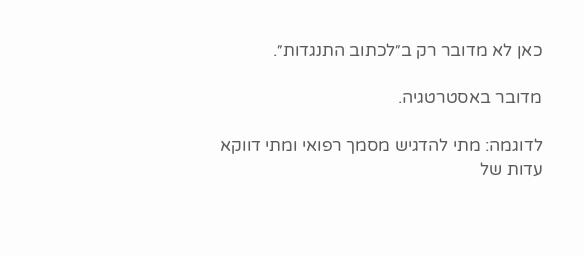כאן לא מדובר רק ב״לכתוב התנגדות״.

מדובר באסטרטגיה.

לדוגמה: מתי להדגיש מסמך רפואי ומתי דווקא עדות של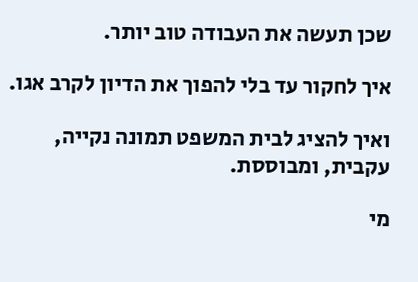שכן תעשה את העבודה טוב יותר.

איך לחקור עד בלי להפוך את הדיון לקרב אגו.

ואיך להציג לבית המשפט תמונה נקייה, עקבית, ומבוססת.

מי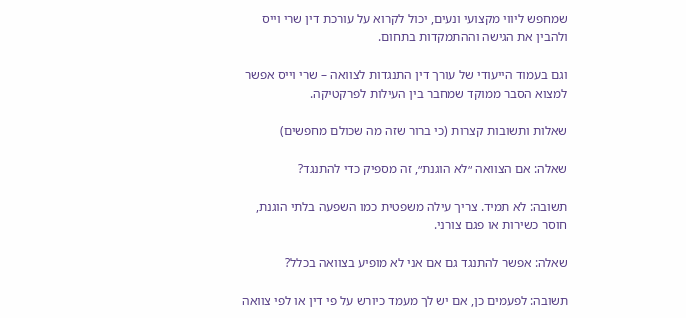שמחפש ליווי מקצועי ונעים, יכול לקרוא על עורכת דין שרי וייס ולהבין את הגישה וההתמקדות בתחום.

וגם בעמוד הייעודי של עורך דין התנגדות לצוואה – שרי וייס אפשר למצוא הסבר ממוקד שמחבר בין העילות לפרקטיקה.

שאלות ותשובות קצרות (כי ברור שזה מה שכולם מחפשים)

שאלה: אם הצוואה ״לא הוגנת״, זה מספיק כדי להתנגד?

תשובה: לא תמיד. צריך עילה משפטית כמו השפעה בלתי הוגנת, חוסר כשירות או פגם צורני.

שאלה: אפשר להתנגד גם אם אני לא מופיע בצוואה בכלל?

תשובה: לפעמים כן, אם יש לך מעמד כיורש על פי דין או לפי צוואה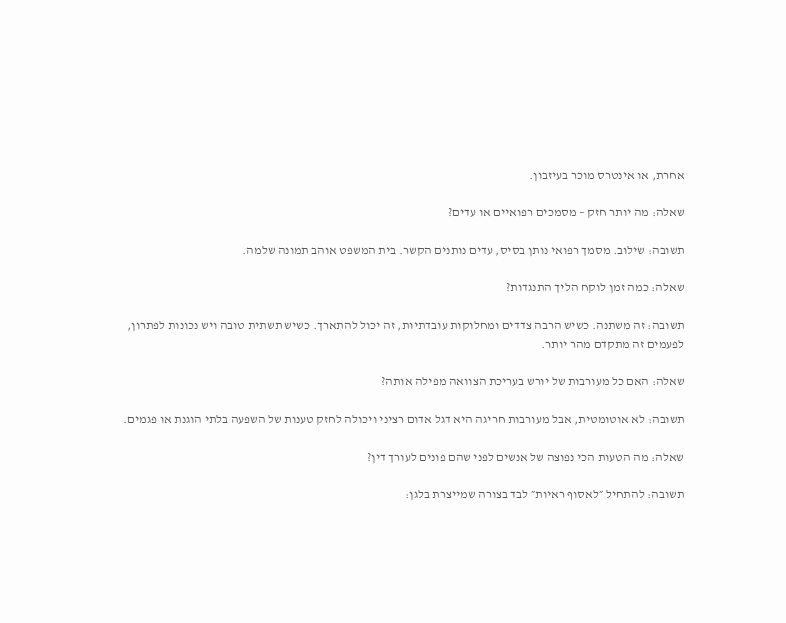אחרת, או אינטרס מוכר בעיזבון.

שאלה: מה יותר חזק – מסמכים רפואיים או עדים?

תשובה: שילוב. מסמך רפואי נותן בסיס, עדים נותנים הקשר. בית המשפט אוהב תמונה שלמה.

שאלה: כמה זמן לוקח הליך התנגדות?

תשובה: זה משתנה. כשיש הרבה צדדים ומחלוקות עובדתיות, זה יכול להתארך. כשיש תשתית טובה ויש נכונות לפתרון, לפעמים זה מתקדם מהר יותר.

שאלה: האם כל מעורבות של יורש בעריכת הצוואה מפילה אותה?

תשובה: לא אוטומטית, אבל מעורבות חריגה היא דגל אדום רציני ויכולה לחזק טענות של השפעה בלתי הוגנת או פגמים.

שאלה: מה הטעות הכי נפוצה של אנשים לפני שהם פונים לעורך דין?

תשובה: להתחיל ״לאסוף ראיות״ לבד בצורה שמייצרת בלגן: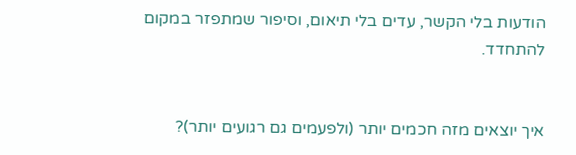הודעות בלי הקשר, עדים בלי תיאום, וסיפור שמתפזר במקום להתחדד.


איך יוצאים מזה חכמים יותר (ולפעמים גם רגועים יותר)?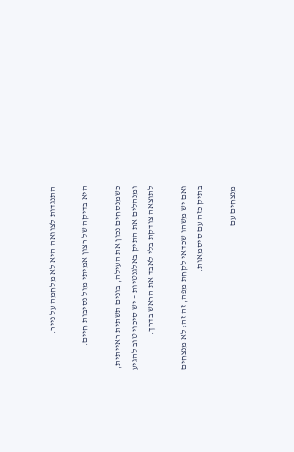התנגדות לצוואה היא לא מלחמה על נייר.

היא בדיקה של רצון אמיתי מול נסיבות חיים.

כשמנסחים נכון את העילה, בונים תשתית ראייתית, ומנהלים את התיק באלגנטיות – יש סיכוי טוב להגיע לתוצאה צודקת בלי לאבד את הראש בדרך.

ואם יש משהו שכדאי לקחת מפה, זה זה: לא מנצחים בתיק כזה עם סיסמאות.

מנצחים עם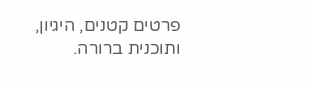פרטים קטנים, היגיון, ותוכנית ברורה.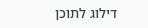דילוג לתוכן